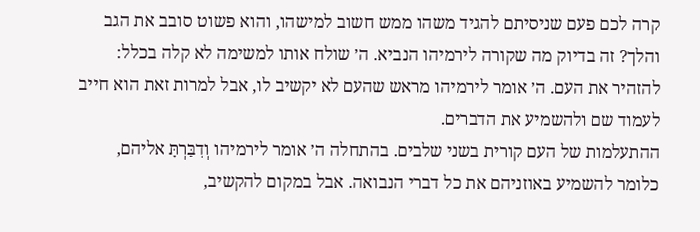קרה לכם פעם שניסיתם להגיד משהו ממש חשוב למישהו, והוא פשוט סובב את הגב והלך? זה בדיוק מה שקורה לירמיהו הנביא. ה׳ שולח אותו למשימה לא קלה בכלל: להזהיר את העם. ה׳ אומר לירמיהו מראש שהעם לא יקשיב לו, אבל למרות זאת הוא חייב לעמוד שם ולהשמיע את הדברים.
ההתעלמות של העם קורית בשני שלבים. בהתחלה ה׳ אומר לירמיהו וְדִבַּרְתָּ אליהם, כלומר להשמיע באוזניהם את כל דברי הנבואה. אבל במקום להקשיב,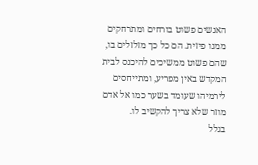האנשים פשוט בורחים ומתרחקים ממנו פיזית. הם כל כך מזלזלים בו, שהם פשוט ממשיכים להיכנס לבית המקדש באין מפריע, ומתייחסים לירמיהו שעומד בשער כמו אל אדם מוזר שלא צריך להקשיב לו.
בגלל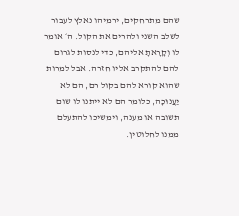שהם מתרחקים, ירמיהו נאלץ לעבור לשלב השני ולהרים את הקול. ה׳ אומר לו וְקָרָאתָ אליהם, כדי לנסות לגרום להם להתקרב אליו חזרה. אבל למרות שהוא קורא להם בקול רם, הם לא יַעֲנוּכָה, כלומר הם לא ייתנו לו שום תשובה או מענה, וימשיכו להתעלם ממנו לחלוטין.